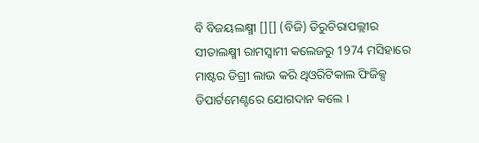ବି ବିଜୟଲକ୍ଷ୍ମୀ [][] (ବିଜି) ତିରୁଚିରାପଲ୍ଲୀର ସୀତାଲକ୍ଷ୍ମୀ ରାମସ୍ୱାମୀ କଲେଜରୁ 1974 ମସିହାରେ ମାଷ୍ଟର ଡିଗ୍ରୀ ଲାଭ କରି ଥିଓରିଟିକାଲ ଫିଜିକ୍ସ ଡିପାର୍ଟମେଣ୍ଟରେ ଯୋଗଦାନ କଲେ ।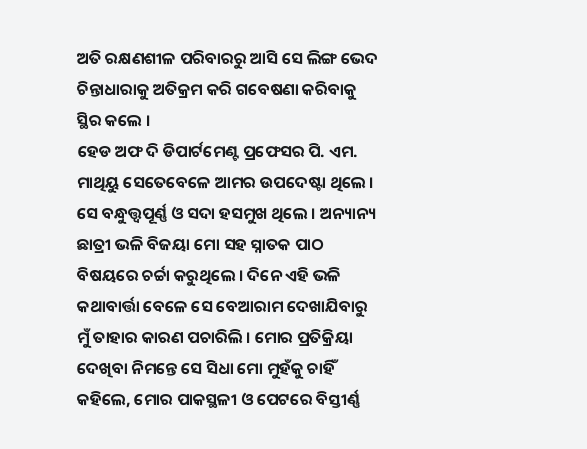ଅତି ରକ୍ଷଣଶୀଳ ପରିବାରରୁ ଆସି ସେ ଲିଙ୍ଗ ଭେଦ ଚିନ୍ତାଧାରାକୁ ଅତିକ୍ରମ କରି ଗବେଷଣା କରିବାକୁ ସ୍ଥିର କଲେ ।
ହେଡ ଅଫ ଦି ଡିପାର୍ଟମେଣ୍ଟ ପ୍ରଫେସର ପି. ଏମ. ମାଥିୟୁ ସେତେବେଳେ ଆମର ଉପଦେଷ୍ଟା ଥିଲେ । ସେ ବନ୍ଧୁତ୍ତ୍ୱପୂର୍ଣ୍ଣ ଓ ସଦା ହସମୁଖ ଥିଲେ । ଅନ୍ୟାନ୍ୟ ଛାତ୍ରୀ ଭଳି ବିଜୟା ମୋ ସହ ସ୍ନାତକ ପାଠ ବିଷୟରେ ଚର୍ଚ୍ଚା କରୁଥିଲେ । ଦିନେ ଏହି ଭଳି କଥାବାର୍ତ୍ତା ବେଳେ ସେ ବେଆରାମ ଦେଖାଯିବାରୁ ମୁଁ ତାହାର କାରଣ ପଚାରିଲି । ମୋର ପ୍ରତିକ୍ରିୟା ଦେଖିବା ନିମନ୍ତେ ସେ ସିଧା ମୋ ମୁହଁକୁ ଚାହିଁ କହିଲେ, ମୋର ପାକସ୍ଥଳୀ ଓ ପେଟରେ ବିସ୍ତୀର୍ଣ୍ଣ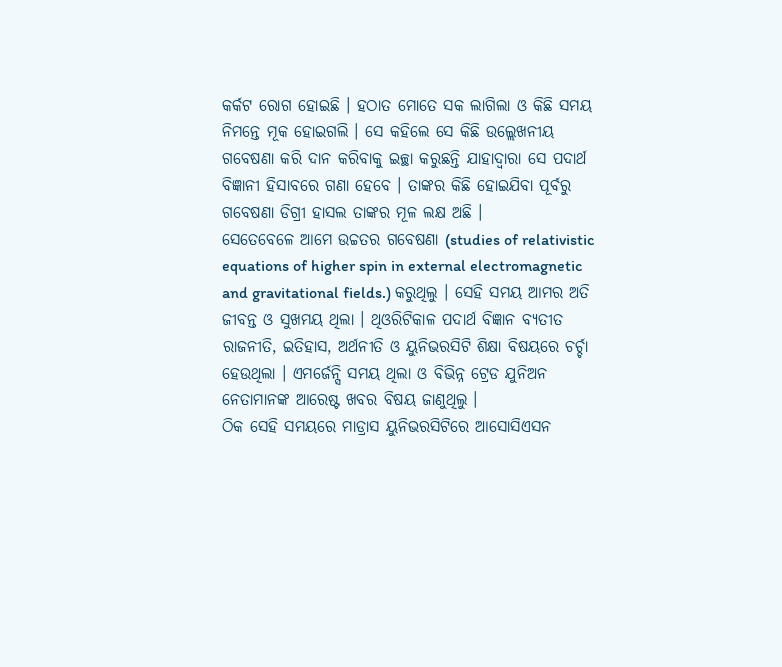କର୍କଟ ରୋଗ ହୋଇଛି । ହଠାତ ମୋତେ ସକ ଲାଗିଲା ଓ କିଛି ସମୟ ନିମନ୍ତେ ମୂକ ହୋଇଗଲି । ସେ କହିଲେ ସେ କିଛି ଉଲ୍ଲେଖନୀୟ ଗବେଷଣା କରି ଦାନ କରିବାକୁ ଇଚ୍ଛା କରୁଛନ୍ତି ଯାହାଦ୍ୱାରା ସେ ପଦାର୍ଥ ବିଜ୍ଞାନୀ ହିସାବରେ ଗଣା ହେବେ । ତାଙ୍କର କିଛି ହୋଇଯିବା ପୂର୍ବରୁ ଗବେଷଣା ଡିଗ୍ରୀ ହାସଲ ତାଙ୍କର ମୂଳ ଲକ୍ଷ ଅଛି ।
ସେତେବେଳେ ଆମେ ଉଚ୍ଚତର ଗବେଷଣା (studies of relativistic equations of higher spin in external electromagnetic and gravitational fields.) କରୁଥିଲୁ । ସେହି ସମୟ ଆମର ଅତି ଜୀବନ୍ତ ଓ ସୁଖମୟ ଥିଲା । ଥିଓରିଟିକାଳ ପଦାର୍ଥ ବିଜ୍ଞାନ ବ୍ୟତୀତ ରାଜନୀତି, ଇତିହାସ, ଅର୍ଥନୀତି ଓ ୟୁନିଭରସିଟି ଶିକ୍ଷା ବିଷୟରେ ଚର୍ଚ୍ଚା ହେଉଥିଲା । ଏମର୍ଜେନ୍ସି ସମୟ ଥିଲା ଓ ବିଭିନ୍ନ ଟ୍ରେଡ ଯୁନିଅନ ନେତାମାନଙ୍କ ଆରେଷ୍ଟ ଖବର ବିଷୟ ଜାଣୁଥିଲୁ ।
ଠିକ ସେହି ସମୟରେ ମାଡ୍ରାସ ୟୁନିଭରସିଟିରେ ଆସୋସିଏସନ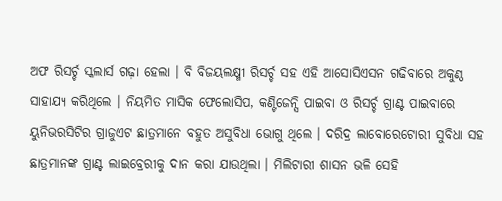ଅଫ ରିସର୍ଚ୍ଚ ସ୍କଲାର୍ସ ଗଢ଼ା ହେଲା । ବି ବିଜୟଲକ୍ଷ୍ମୀ ରିସର୍ଚ୍ଚ ସହ ଏହି ଆସୋସିଏସନ ଗଢିବାରେ ଅକୁଣ୍ଠ ସାହାଯ୍ୟ କରିଥିଲେ । ନିୟମିତ ମାସିକ ଫେଲୋସିପ, କଣ୍ଟିଜେନ୍ସି ପାଇବା ଓ ରିସର୍ଚ୍ଚ ଗ୍ରାଣ୍ଟ ପାଇବାରେ ୟୁନିଭରସିଟିର ଗ୍ରାଜୁଏଟ ଛାତ୍ରମାନେ ବହୁତ ଅସୁବିଧା ଭୋଗୁ ଥିଲେ । ଦରିଦ୍ର ଲାବୋରେଟୋରୀ ସୁବିଧା ସହ ଛାତ୍ରମାନଙ୍କ ଗ୍ରାଣ୍ଟ ଲାଇବ୍ରେରୀକୁ ଦାନ କରା ଯାଉଥିଲା । ମିଲିଟାରୀ ଶାସନ ଭଳି ସେହି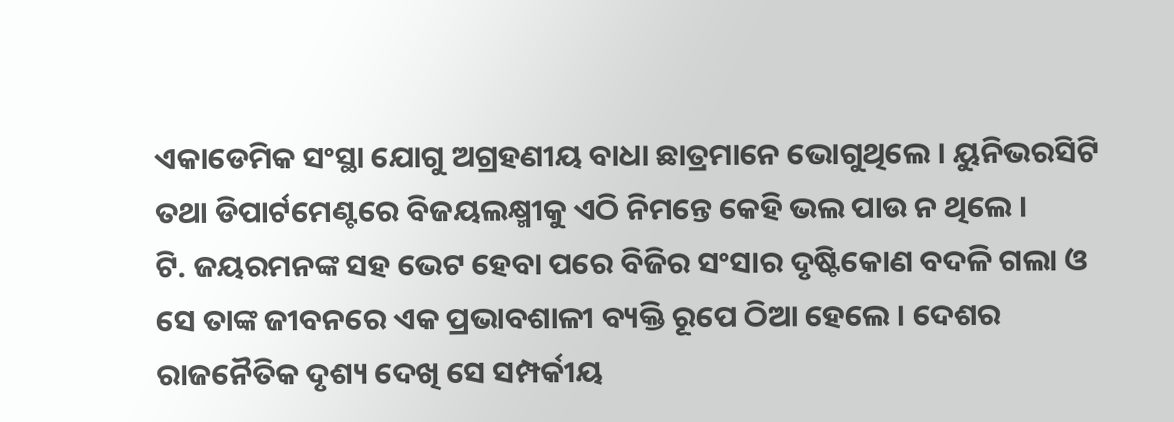ଏକାଡେମିକ ସଂସ୍ଥା ଯୋଗୁ ଅଗ୍ରହଣୀୟ ବାଧା ଛାତ୍ରମାନେ ଭୋଗୁଥିଲେ । ୟୁନିଭରସିଟି ତଥା ଡିପାର୍ଟମେଣ୍ଟରେ ବିଜୟଲକ୍ଷ୍ମୀକୁ ଏଠି ନିମନ୍ତେ କେହି ଭଲ ପାଉ ନ ଥିଲେ ।
ଟି. ଜୟରମନଙ୍କ ସହ ଭେଟ ହେବା ପରେ ବିଜିର ସଂସାର ଦୃଷ୍ଟିକୋଣ ବଦଳି ଗଲା ଓ ସେ ତାଙ୍କ ଜୀବନରେ ଏକ ପ୍ରଭାବଶାଳୀ ବ୍ୟକ୍ତି ରୂପେ ଠିଆ ହେଲେ । ଦେଶର ରାଜନୈତିକ ଦୃଶ୍ୟ ଦେଖି ସେ ସମ୍ପର୍କୀୟ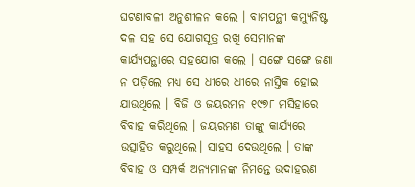ଘଟଣାବଳୀ ଅନୁଶୀଳନ କଲେ । ବାମପନ୍ଥୀ କମ୍ୟୁନିଷ୍ଟ ଦଳ ସହ ସେ ଯୋଗସୂତ୍ର ରଖି ସେମାନଙ୍କ କାର୍ଯ୍ୟପନ୍ଥାରେ ସହଯୋଗ କଲେ । ସଙ୍ଗେ ସଙ୍ଗେ ଜଣା ନ ପଡ଼ିଲେ ମଧ୍ୟ ସେ ଧୀରେ ଧୀରେ ନାସ୍ତିକ ହୋଇ ଯାଉଥିଲେ । ବିଜି ଓ ଜୟରମନ ୧୯୭୮ ମସିହାରେ ବିବାହ କରିଥିଲେ । ଜୟରମଣ ତାଙ୍କୁ କାର୍ଯ୍ୟରେ ଉତ୍ସାହିତ କରୁଥିଲେ। ସାହସ ଦେଉଥିଲେ । ତାଙ୍କ ବିବାହ ଓ ସମ୍ପର୍କ ଅନ୍ୟମାନଙ୍କ ନିମନ୍ତେ ଉଦାହରଣ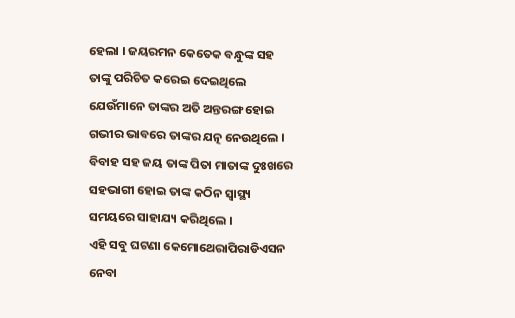ହେଲା । ଜୟରମନ କେତେକ ବନ୍ଧୁଙ୍କ ସହ ତାଙ୍କୁ ପରିଚିତ କରେଇ ଦେଇଥିଲେ ଯେଉଁମାନେ ତାଙ୍କର ଅତି ଅନ୍ତରଙ୍ଗ ହୋଇ ଗଭୀର ଭାବରେ ତାଙ୍କର ଯତ୍ନ ନେଉଥିଲେ । ବିବାହ ସହ ଜୟ ତାଙ୍କ ପିତା ମାତାଙ୍କ ଦୁଃଖରେ ସହଭାଗୀ ହୋଇ ତାଙ୍କ କଠିନ ସ୍ୱାସ୍ଥ୍ୟ ସମୟରେ ସାହାଯ୍ୟ କରିଥିଲେ ।
ଏହି ସବୁ ଘଟଣା କେମୋଥେରାପିରାଡିଏସନ ନେବା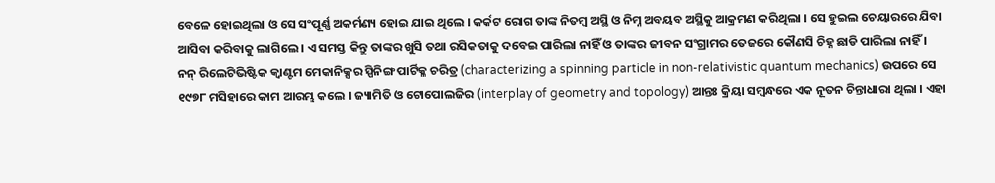ବେଳେ ହୋଇଥିଲା ଓ ସେ ସଂପୂର୍ଣ୍ଣ ଅକର୍ମଣ୍ୟ ହୋଇ ଯାଇ ଥିଲେ । କର୍କଟ ରୋଗ ତାଙ୍କ ନିତମ୍ବ ଅସ୍ଥି ଓ ନିମ୍ନ ଅବୟବ ଅସ୍ଥିକୁ ଆକ୍ରମଣ କରିଥିଲା । ସେ ହୁଇଲ ଚେୟାରରେ ଯିବା ଆସିବା କରିବାକୁ ଲାଗିଲେ । ଏ ସମସ୍ତ କିନ୍ତୁ ତାଙ୍କର ଖୁସି ତଥା ରସିକତାକୁ ଦବେଇ ପାରିଲା ନାହିଁ ଓ ତାଙ୍କର ଜୀବନ ସଂଗ୍ରାମର ତେଜରେ କୌଣସି ଚିହ୍ନ ଛାଡି ପାରିଲା ନାହିଁ ।
ନନ୍ ରିଲେଟିଭିଷ୍ଟିକ କ୍ୱାଣ୍ଟମ ମେକାନିକ୍ସର ସ୍ପିନିଙ୍ଗ ପାର୍ଟିକ୍ଳ ଚରିତ୍ର (characterizing a spinning particle in non-relativistic quantum mechanics) ଉପରେ ସେ ୧୯୭୮ ମସିହାରେ କାମ ଆରମ୍ଭ କଲେ । ଜ୍ୟାମିତି ଓ ଟୋପୋଲଜିର (interplay of geometry and topology) ଆନ୍ତଃ କ୍ରିୟା ସମ୍ବନ୍ଧରେ ଏକ ନୂତନ ଚିନ୍ତାଧାରା ଥିଲା । ଏହା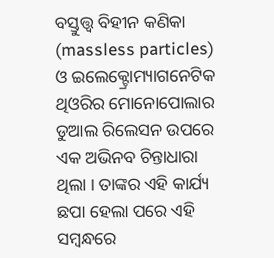ବସ୍ତୁତ୍ତ୍ୱ ବିହୀନ କଣିକା (massless particles) ଓ ଇଲେକ୍ଟ୍ରୋମ୍ୟାଗନେଟିକ ଥିଓରିର ମୋନୋପୋଲାର ଡୁଆଲ ରିଲେସନ ଉପରେ ଏକ ଅଭିନବ ଚିନ୍ତାଧାରା ଥିଲା । ତାଙ୍କର ଏହି କାର୍ଯ୍ୟ ଛପା ହେଲା ପରେ ଏହି ସମ୍ବନ୍ଧରେ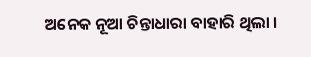ଅନେକ ନୂଆ ଚିନ୍ତାଧାରା ବାହାରି ଥିଲା ।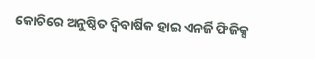କୋଚିରେ ଅନୁଷ୍ଠିତ ଦ୍ୱିବାର୍ଷିକ ହାଇ ଏନର୍ଜି ଫିଜିକ୍ସ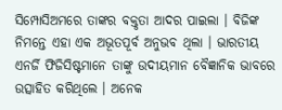ସିମ୍ପୋସିଅମରେ ତାଙ୍କର ବକ୍ତୃତା ଆଦର ପାଇଲା । ବିଜିଙ୍କ ନିମନ୍ତେ ଏହା ଏକ ଅଭୂତପୂର୍ବ ଅନୁଭବ ଥିଲା । ଭାରତୀୟ ଏନର୍ଜି ଫିଜିସିଷ୍ଟମାନେ ତାଙ୍କୁ ଉଦୀୟମାନ ବୈଜ୍ଞାନିକ ଭାବରେ ଉତ୍ସାହିତ କରିଥିଲେ । ଅନେକ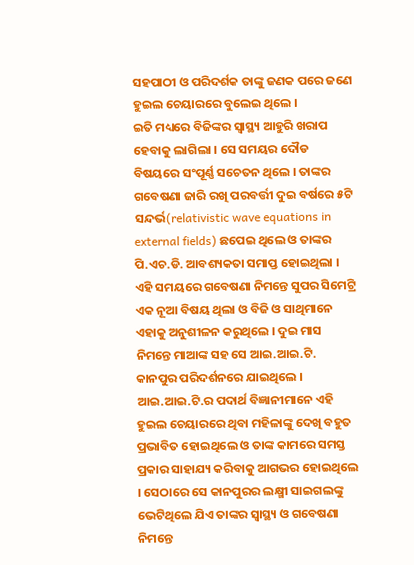ସହପାଠୀ ଓ ପରିଦର୍ଶକ ତାଙ୍କୁ ଜଣକ ପରେ ଜଣେ ହୁଇଲ ଚେୟାରରେ ବୁଲେଇ ଥିଲେ ।
ଇତି ମଧ୍ୟରେ ବିଜିଙ୍କର ସ୍ୱାସ୍ଥ୍ୟ ଆହୁରି ଖରାପ ହେବାକୁ ଲାଗିଲା । ସେ ସମୟର ଦୌଡ ବିଷୟରେ ସଂପୂର୍ଣ୍ଣ ସଚେତନ ଥିଲେ । ତାଙ୍କର ଗବେଷଣା ଜାରି ରଖି ପରବର୍ତ୍ତୀ ଦୁଇ ବର୍ଷରେ ୫ଟି ସନ୍ଦର୍ଭ(relativistic wave equations in external fields) ଛପେଇ ଥିଲେ ଓ ତାଙ୍କର ପି.ଏଚ.ଡି. ଆବଶ୍ୟକତା ସମାପ୍ତ ହୋଇଥିଲା । ଏହି ସମୟରେ ଗବେଷଣା ନିମନ୍ତେ ସୁପର ସିମେଟ୍ରି ଏକ ନୂଆ ବିଷୟ ଥିଲା ଓ ବିଜି ଓ ସାଥିମାନେ ଏହାକୁ ଅନୁଶୀଳନ କରୁଥିଲେ । ଦୁଇ ମାସ ନିମନ୍ତେ ମାଆଙ୍କ ସହ ସେ ଆଇ.ଆଇ.ଟି. କାନପୁର ପରିଦର୍ଶନରେ ଯାଇଥିଲେ । ଆଇ.ଆଇ.ଟି.ର ପଦାର୍ଥ ବିଜ୍ଞାନୀମାନେ ଏହି ହୁଇଲ ଚେୟାରରେ ଥିବା ମହିଳାଙ୍କୁ ଦେଖି ବହୁତ ପ୍ରଭାବିତ ହୋଇଥିଲେ ଓ ତାଙ୍କ କାମରେ ସମସ୍ତ ପ୍ରକାର ସାହାଯ୍ୟ କରିବାକୁ ଆଗଭର ହୋଇଥିଲେ । ସେଠାରେ ସେ କାନପୁରର ଲକ୍ଷ୍ମୀ ସାଇଗଲଙ୍କୁ ଭେଟିଥିଲେ ଯିଏ ତାଙ୍କର ସ୍ୱାସ୍ଥ୍ୟ ଓ ଗବେଷଣା ନିମନ୍ତେ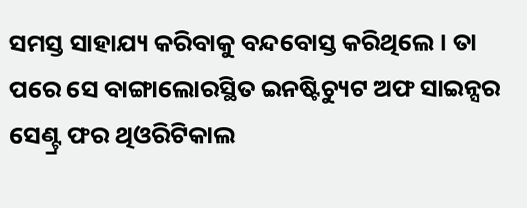ସମସ୍ତ ସାହାଯ୍ୟ କରିବାକୁ ବନ୍ଦବୋସ୍ତ କରିଥିଲେ । ତା ପରେ ସେ ବାଙ୍ଗାଲୋରସ୍ଥିତ ଇନଷ୍ଟିଚ୍ୟୁଟ ଅଫ ସାଇନ୍ସର ସେଣ୍ଟ୍ର ଫର ଥିଓରିଟିକାଲ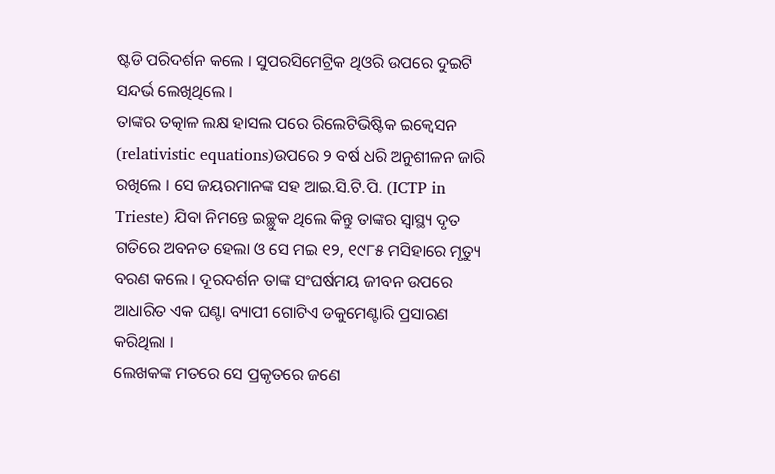ଷ୍ଟଡି ପରିଦର୍ଶନ କଲେ । ସୁପରସିମେଟ୍ରିକ ଥିଓରି ଉପରେ ଦୁଇଟି ସନ୍ଦର୍ଭ ଲେଖିଥିଲେ ।
ତାଙ୍କର ତତ୍କାଳ ଲକ୍ଷ ହାସଲ ପରେ ରିଲେଟିଭିଷ୍ଟିକ ଇକ୍ୱେସନ (relativistic equations)ଉପରେ ୨ ବର୍ଷ ଧରି ଅନୁଶୀଳନ ଜାରି ରଖିଲେ । ସେ ଜୟରମାନଙ୍କ ସହ ଆଇ.ସି.ଟି.ପି. (ICTP in Trieste) ଯିବା ନିମନ୍ତେ ଇଚ୍ଛୁକ ଥିଲେ କିନ୍ତୁ ତାଙ୍କର ସ୍ୱାସ୍ଥ୍ୟ ଦୃତ ଗତିରେ ଅବନତ ହେଲା ଓ ସେ ମଇ ୧୨, ୧୯୮୫ ମସିହାରେ ମୃତ୍ୟୁ ବରଣ କଲେ । ଦୂରଦର୍ଶନ ତାଙ୍କ ସଂଘର୍ଷମୟ ଜୀବନ ଉପରେ ଆଧାରିତ ଏକ ଘଣ୍ଟା ବ୍ୟାପୀ ଗୋଟିଏ ଡକୁମେଣ୍ଟାରି ପ୍ରସାରଣ କରିଥିଲା ।
ଲେଖକଙ୍କ ମତରେ ସେ ପ୍ରକୃତରେ ଜଣେ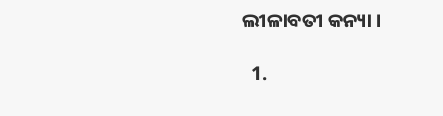ଲୀଳାବତୀ କନ୍ୟା ।

  1.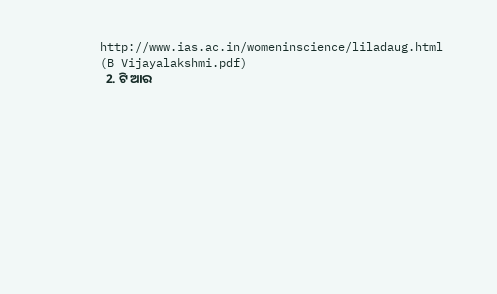http://www.ias.ac.in/womeninscience/liladaug.html (B Vijayalakshmi.pdf)
  2. ଟି ଆର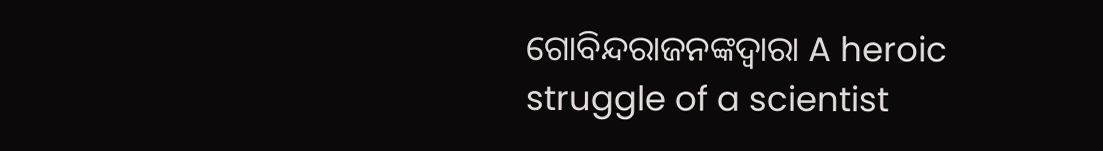ଗୋବିନ୍ଦରାଜନଙ୍କଦ୍ୱାରା A heroic struggle of a scientist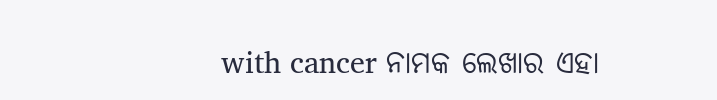with cancer ନାମକ ଲେଖାର ଏହା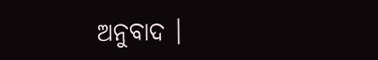ଅନୁବାଦ ।